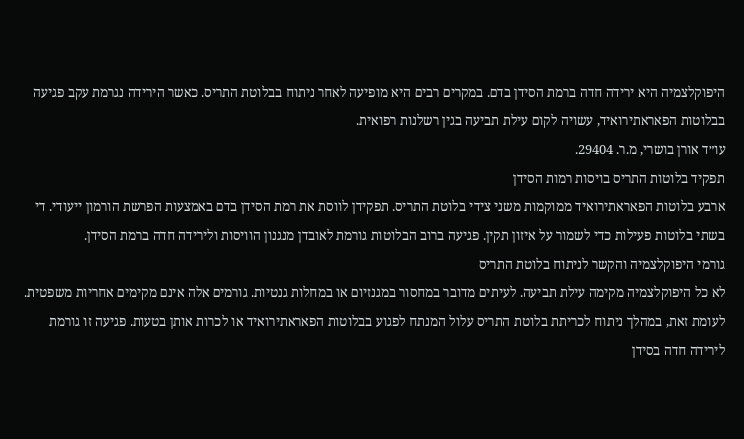היפוקלצמיה היא ירידה חדה ברמת הסידן בדם. במקרים רבים היא מופיעה לאחר ניתוח בבלוטת התריס. כאשר הירידה נגרמת עקב פגיעה בבלוטות הפאראתירואיד, עשויה לקום עילת תביעה בגין רשלנות רפואית.
עו״ד אורן בושרי, מ.ר. 29404.
תפקיד בלוטות התריס בויסות רמות הסידן
ארבע בלוטות הפאראתירואיד ממוקמות משני צידי בלוטת התריס. תפקידן לווסת את רמת הסידן בדם באמצעות הפרשת הורמון ייעודי. די בשתי בלוטות פעילות כדי לשמור על איזון תקין. פגיעה ברוב הבלוטות גורמת לאובדן מנגנון הוויסות ולירידה חדה ברמת הסידן.
גורמי היפוקלצמיה והקשר לניתוח בלוטת התריס
לא כל היפוקלצמיה מקימה עילת תביעה. לעיתים מדובר במחסור במגנזיום או במחלות גנטיות. גורמים אלה אינם מקימים אחריות משפטית.
לעומת זאת, במהלך ניתוח לכריתת בלוטת התריס עלול המנתח לפגוע בבלוטות הפאראתירואיד או לכרות אותן בטעות. פגיעה זו גורמת לירידה חדה בסידן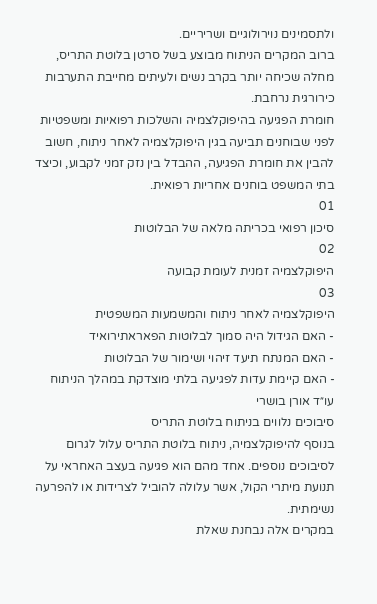ולתסמינים נוירולוגיים ושריריים.
ברוב המקרים הניתוח מבוצע בשל סרטן בלוטת התריס, מחלה שכיחה יותר בקרב נשים ולעיתים מחייבת התערבות כירורגית נרחבת.
חומרת הפגיעה בהיפוקלצמיה והשלכות רפואיות ומשפטיות
לפני שבוחנים תביעה בגין היפוקלצמיה לאחר ניתוח, חשוב להבין את חומרת הפגיעה, ההבדל בין נזק זמני לקבוע, וכיצד בתי המשפט בוחנים אחריות רפואית.
01
סיכון רפואי בכריתה מלאה של הבלוטות
02
היפוקלצמיה זמנית לעומת קבועה
03
היפוקלצמיה לאחר ניתוח והמשמעות המשפטית
- האם הגידול היה סמוך לבלוטות הפאראתירואיד
- האם המנתח תיעד זיהוי ושימור של הבלוטות
- האם קיימת עדות לפגיעה בלתי מוצדקת במהלך הניתוח
עו״ד אורן בושרי
סיבוכים נלווים בניתוח בלוטת התריס
בנוסף להיפוקלצמיה, ניתוח בלוטת התריס עלול לגרום לסיבוכים נוספים. אחד מהם הוא פגיעה בעצב האחראי על תנועת מיתרי הקול, אשר עלולה להוביל לצרידות או להפרעה נשימתית.
במקרים אלה נבחנת שאלת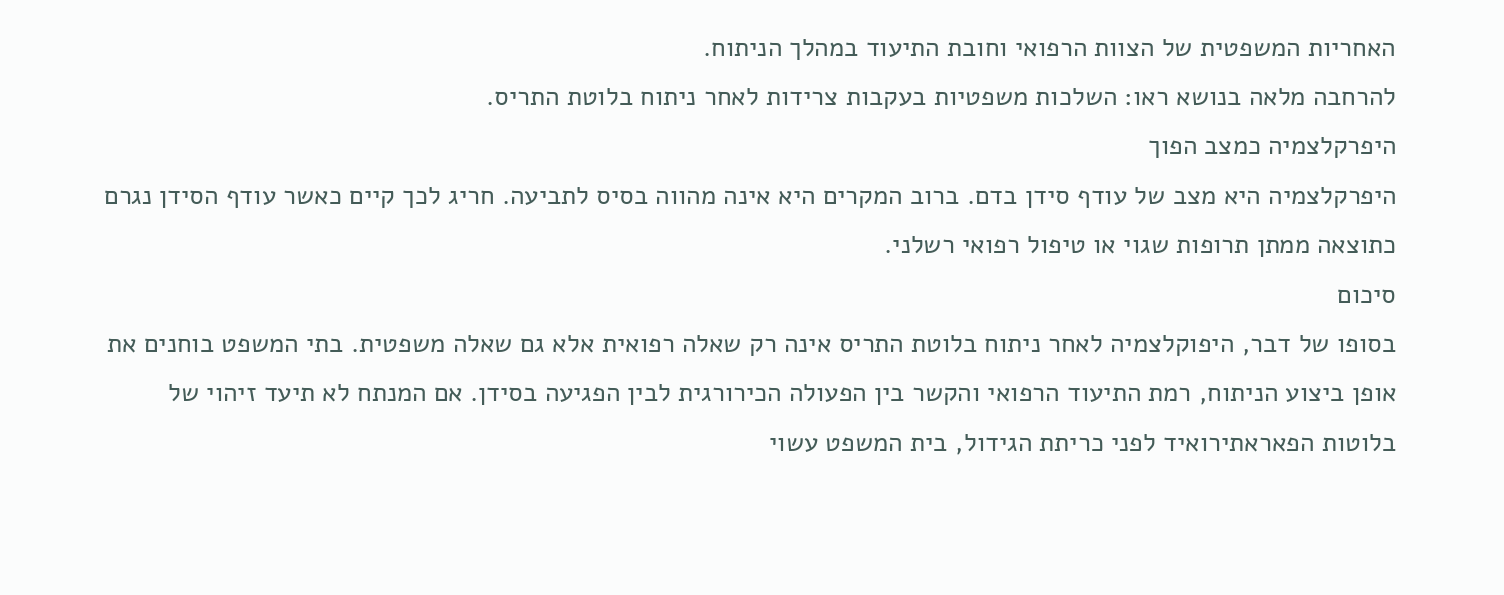האחריות המשפטית של הצוות הרפואי וחובת התיעוד במהלך הניתוח.
להרחבה מלאה בנושא ראו: השלכות משפטיות בעקבות צרידות לאחר ניתוח בלוטת התריס.
היפרקלצמיה כמצב הפוך
היפרקלצמיה היא מצב של עודף סידן בדם. ברוב המקרים היא אינה מהווה בסיס לתביעה. חריג לכך קיים כאשר עודף הסידן נגרם כתוצאה ממתן תרופות שגוי או טיפול רפואי רשלני.
סיכום
בסופו של דבר, היפוקלצמיה לאחר ניתוח בלוטת התריס אינה רק שאלה רפואית אלא גם שאלה משפטית. בתי המשפט בוחנים את אופן ביצוע הניתוח, רמת התיעוד הרפואי והקשר בין הפעולה הכירורגית לבין הפגיעה בסידן. אם המנתח לא תיעד זיהוי של בלוטות הפאראתירואיד לפני כריתת הגידול, בית המשפט עשוי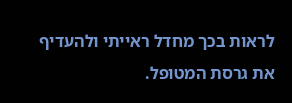לראות בכך מחדל ראייתי ולהעדיף את גרסת המטופל.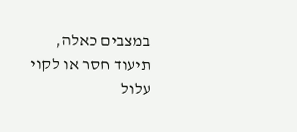במצבים כאלה, תיעוד חסר או לקוי עלול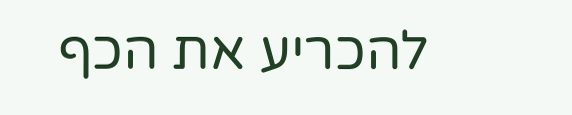להכריע את הכף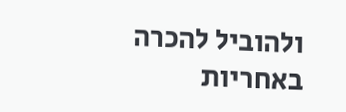ולהוביל להכרה באחריות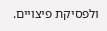ולפסיקת פיצויים.